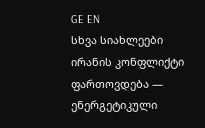GE EN
სხვა სიახლეები
ირანის კონფლიქტი ფართოვდება — ენერგეტიკული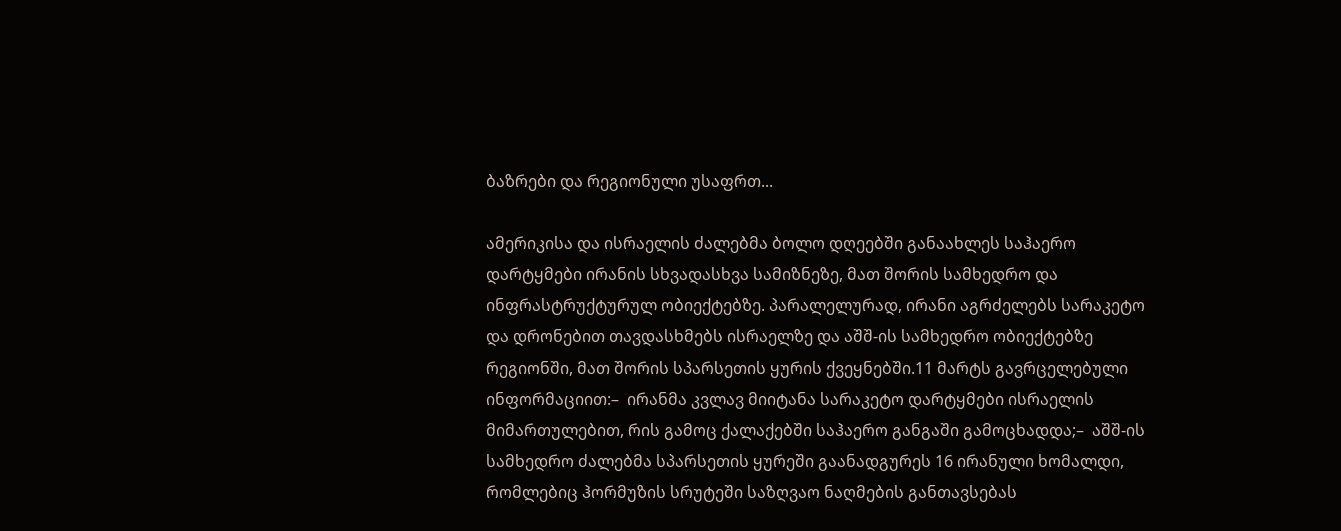ბაზრები და რეგიონული უსაფრთ...

ამერიკისა და ისრაელის ძალებმა ბოლო დღეებში განაახლეს საჰაერო დარტყმები ირანის სხვადასხვა სამიზნეზე, მათ შორის სამხედრო და ინფრასტრუქტურულ ობიექტებზე. პარალელურად, ირანი აგრძელებს სარაკეტო და დრონებით თავდასხმებს ისრაელზე და აშშ-ის სამხედრო ობიექტებზე რეგიონში, მათ შორის სპარსეთის ყურის ქვეყნებში.11 მარტს გავრცელებული ინფორმაციით:–  ირანმა კვლავ მიიტანა სარაკეტო დარტყმები ისრაელის მიმართულებით, რის გამოც ქალაქებში საჰაერო განგაში გამოცხადდა;–  აშშ-ის სამხედრო ძალებმა სპარსეთის ყურეში გაანადგურეს 16 ირანული ხომალდი, რომლებიც ჰორმუზის სრუტეში საზღვაო ნაღმების განთავსებას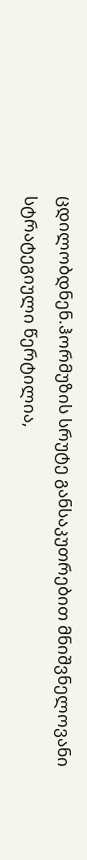ცდილობდნენ.ჰორმუზის სრუტე განსაკუთრებით მნიშვნელოვანი სტრატეგიული წერტილია,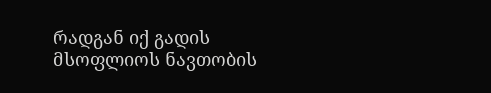რადგან იქ გადის მსოფლიოს ნავთობის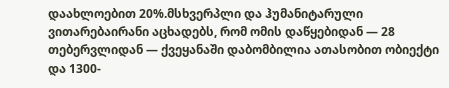დაახლოებით 20%.მსხვერპლი და ჰუმანიტარული ვითარებაირანი აცხადებს, რომ ომის დაწყებიდან — 28 თებერვლიდან — ქვეყანაში დაბომბილია ათასობით ობიექტი და 1300-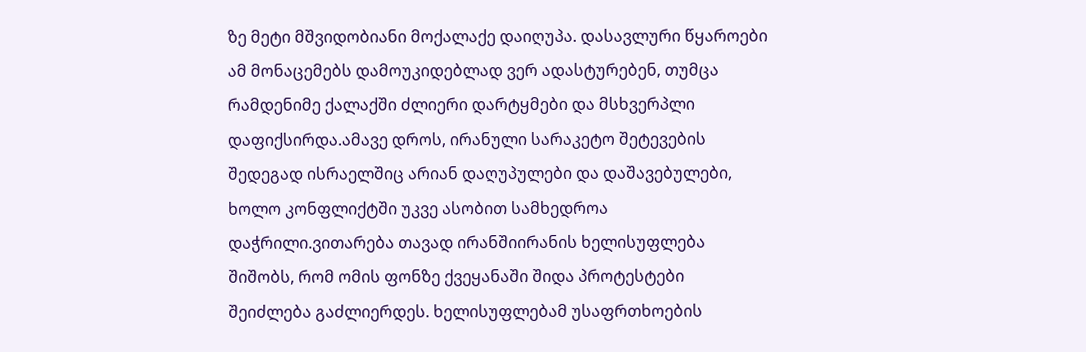ზე მეტი მშვიდობიანი მოქალაქე დაიღუპა. დასავლური წყაროები ამ მონაცემებს დამოუკიდებლად ვერ ადასტურებენ, თუმცა რამდენიმე ქალაქში ძლიერი დარტყმები და მსხვერპლი დაფიქსირდა.ამავე დროს, ირანული სარაკეტო შეტევების შედეგად ისრაელშიც არიან დაღუპულები და დაშავებულები, ხოლო კონფლიქტში უკვე ასობით სამხედროა დაჭრილი.ვითარება თავად ირანშიირანის ხელისუფლება შიშობს, რომ ომის ფონზე ქვეყანაში შიდა პროტესტები შეიძლება გაძლიერდეს. ხელისუფლებამ უსაფრთხოების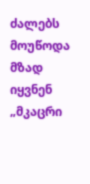ძალებს მოუწოდა მზად იყვნენ „მკაცრი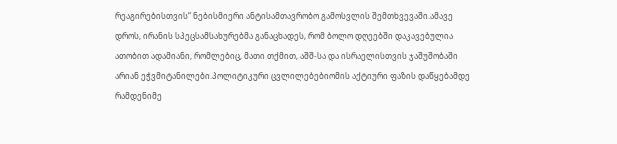რეაგირებისთვის“ ნებისმიერი ანტისამთავრობო გამოსვლის შემთხვევაში.ამავე დროს, ირანის სპეცსამსახურებმა განაცხადეს, რომ ბოლო დღეებში დაკავებულია ათობით ადამიანი, რომლებიც, მათი თქმით, აშშ-სა და ისრაელისთვის ჯაშუშობაში არიან ეჭვმიტანილები.პოლიტიკური ცვლილებებიომის აქტიური ფაზის დაწყებამდე რამდენიმე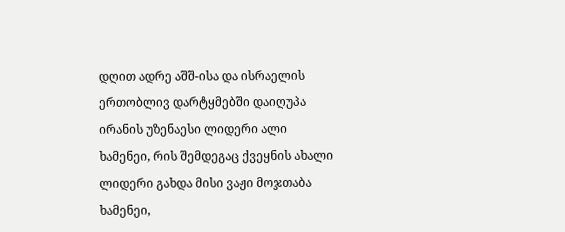დღით ადრე აშშ-ისა და ისრაელის ერთობლივ დარტყმებში დაიღუპა ირანის უზენაესი ლიდერი ალი ხამენეი, რის შემდეგაც ქვეყნის ახალი ლიდერი გახდა მისი ვაჟი მოჯთაბა ხამენეი,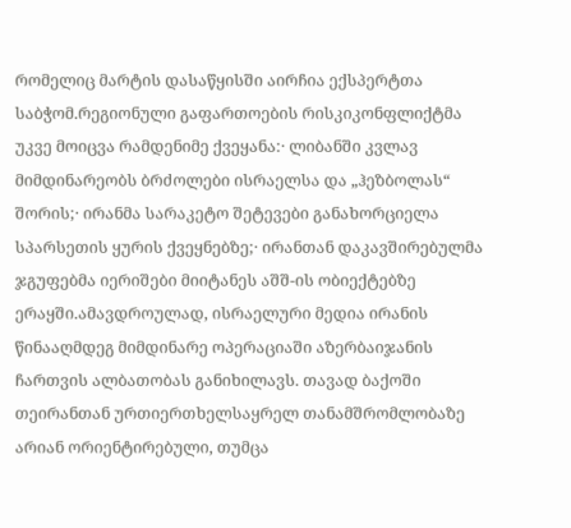რომელიც მარტის დასაწყისში აირჩია ექსპერტთა საბჭომ.რეგიონული გაფართოების რისკიკონფლიქტმა უკვე მოიცვა რამდენიმე ქვეყანა:· ლიბანში კვლავ მიმდინარეობს ბრძოლები ისრაელსა და „ჰეზბოლას“ შორის;· ირანმა სარაკეტო შეტევები განახორციელა სპარსეთის ყურის ქვეყნებზე;· ირანთან დაკავშირებულმა ჯგუფებმა იერიშები მიიტანეს აშშ-ის ობიექტებზე ერაყში.ამავდროულად, ისრაელური მედია ირანის წინააღმდეგ მიმდინარე ოპერაციაში აზერბაიჯანის ჩართვის ალბათობას განიხილავს. თავად ბაქოში თეირანთან ურთიერთხელსაყრელ თანამშრომლობაზე არიან ორიენტირებული, თუმცა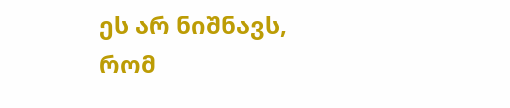ეს არ ნიშნავს, რომ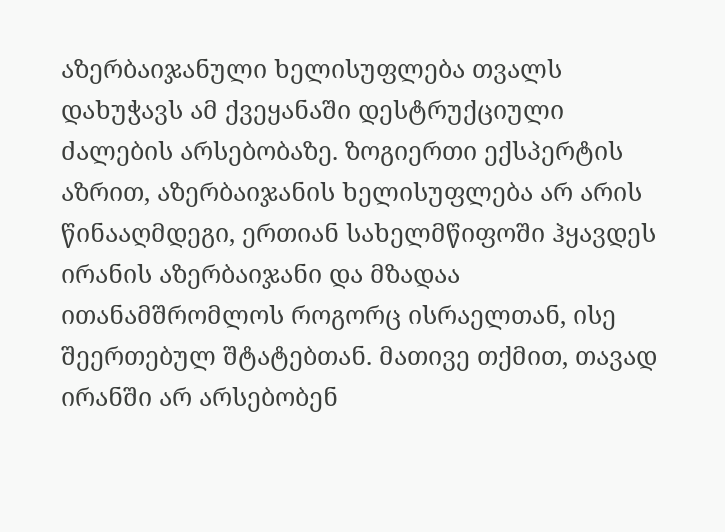აზერბაიჯანული ხელისუფლება თვალს დახუჭავს ამ ქვეყანაში დესტრუქციული ძალების არსებობაზე. ზოგიერთი ექსპერტის აზრით, აზერბაიჯანის ხელისუფლება არ არის წინააღმდეგი, ერთიან სახელმწიფოში ჰყავდეს ირანის აზერბაიჯანი და მზადაა ითანამშრომლოს როგორც ისრაელთან, ისე შეერთებულ შტატებთან. მათივე თქმით, თავად ირანში არ არსებობენ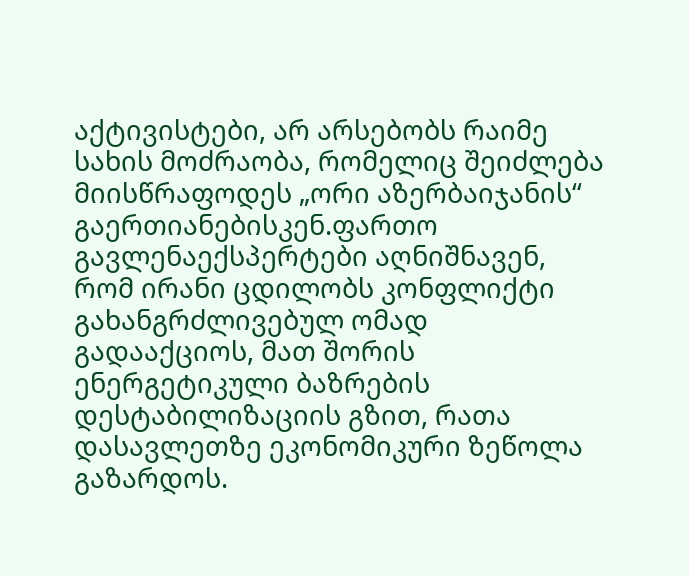აქტივისტები, არ არსებობს რაიმე სახის მოძრაობა, რომელიც შეიძლება მიისწრაფოდეს „ორი აზერბაიჯანის“ გაერთიანებისკენ.ფართო გავლენაექსპერტები აღნიშნავენ, რომ ირანი ცდილობს კონფლიქტი გახანგრძლივებულ ომად გადააქციოს, მათ შორის ენერგეტიკული ბაზრების დესტაბილიზაციის გზით, რათა დასავლეთზე ეკონომიკური ზეწოლა გაზარდოს.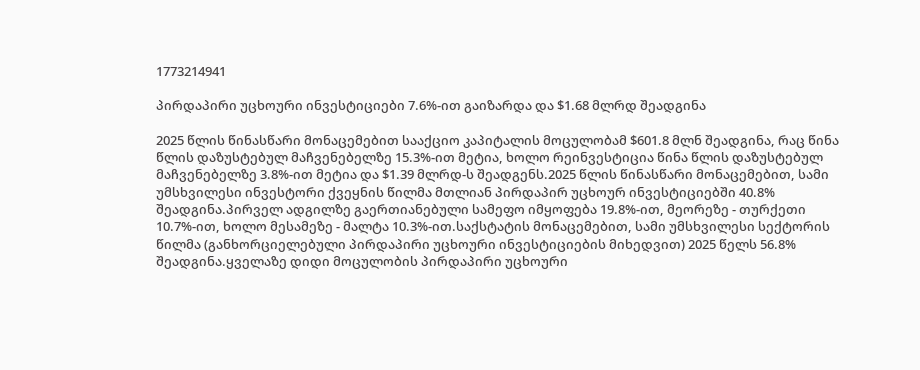1773214941

პირდაპირი უცხოური ინვესტიციები 7.6%-ით გაიზარდა და $1.68 მლრდ შეადგინა

2025 წლის წინასწარი მონაცემებით სააქციო კაპიტალის მოცულობამ $601.8 მლნ შეადგინა, რაც წინა წლის დაზუსტებულ მაჩვენებელზე 15.3%-ით მეტია, ხოლო რეინვესტიცია წინა წლის დაზუსტებულ მაჩვენებელზე 3.8%-ით მეტია და $1.39 მლრდ-ს შეადგენს.2025 წლის წინასწარი მონაცემებით, სამი უმსხვილესი ინვესტორი ქვეყნის წილმა მთლიან პირდაპირ უცხოურ ინვესტიციებში 40.8% შეადგინა.პირველ ადგილზე გაერთიანებული სამეფო იმყოფება 19.8%-ით, მეორეზე - თურქეთი 10.7%-ით, ხოლო მესამეზე - მალტა 10.3%-ით.საქსტატის მონაცემებით, სამი უმსხვილესი სექტორის წილმა (განხორციელებული პირდაპირი უცხოური ინვესტიციების მიხედვით) 2025 წელს 56.8% შეადგინა.ყველაზე დიდი მოცულობის პირდაპირი უცხოური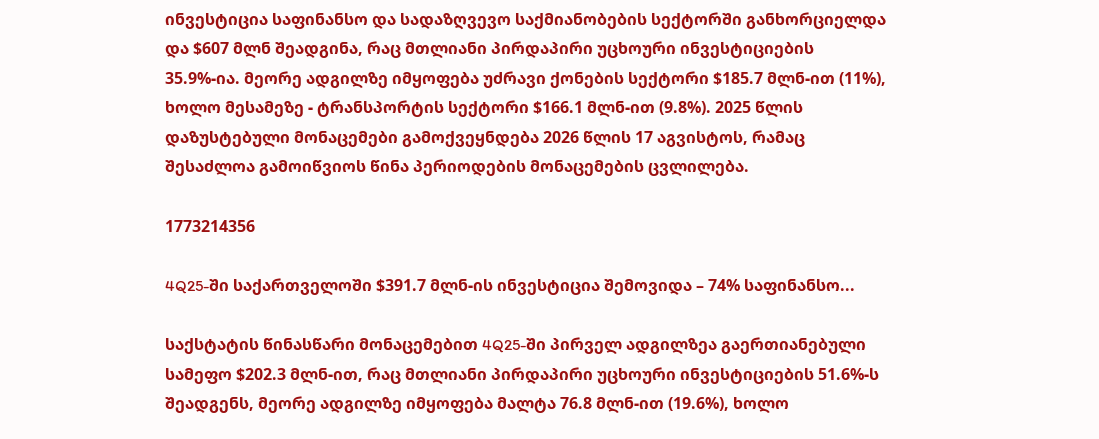ინვესტიცია საფინანსო და სადაზღვევო საქმიანობების სექტორში განხორციელდა და $607 მლნ შეადგინა, რაც მთლიანი პირდაპირი უცხოური ინვესტიციების 35.9%-ია. მეორე ადგილზე იმყოფება უძრავი ქონების სექტორი $185.7 მლნ-ით (11%), ხოლო მესამეზე - ტრანსპორტის სექტორი $166.1 მლნ-ით (9.8%). 2025 წლის დაზუსტებული მონაცემები გამოქვეყნდება 2026 წლის 17 აგვისტოს, რამაც შესაძლოა გამოიწვიოს წინა პერიოდების მონაცემების ცვლილება.

1773214356

4Q25-ში საქართველოში $391.7 მლნ-ის ინვესტიცია შემოვიდა – 74% საფინანსო...

საქსტატის წინასწარი მონაცემებით 4Q25-ში პირველ ადგილზეა გაერთიანებული სამეფო $202.3 მლნ-ით, რაც მთლიანი პირდაპირი უცხოური ინვესტიციების 51.6%-ს შეადგენს, მეორე ადგილზე იმყოფება მალტა 76.8 მლნ-ით (19.6%), ხოლო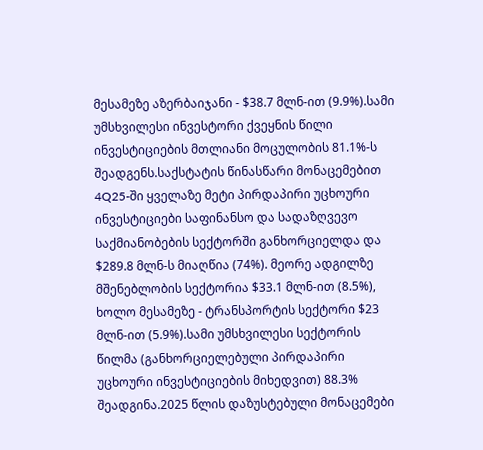მესამეზე აზერბაიჯანი - $38.7 მლნ-ით (9.9%).სამი უმსხვილესი ინვესტორი ქვეყნის წილი ინვესტიციების მთლიანი მოცულობის 81.1%-ს შეადგენს.საქსტატის წინასწარი მონაცემებით 4Q25-ში ყველაზე მეტი პირდაპირი უცხოური ინვესტიციები საფინანსო და სადაზღვევო საქმიანობების სექტორში განხორციელდა და $289.8 მლნ-ს მიაღწია (74%). მეორე ადგილზე მშენებლობის სექტორია $33.1 მლნ-ით (8.5%), ხოლო მესამეზე - ტრანსპორტის სექტორი $23 მლნ-ით (5.9%).სამი უმსხვილესი სექტორის წილმა (განხორციელებული პირდაპირი უცხოური ინვესტიციების მიხედვით) 88.3% შეადგინა.2025 წლის დაზუსტებული მონაცემები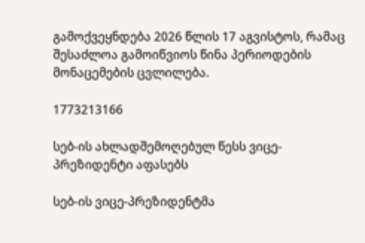გამოქვეყნდება 2026 წლის 17 აგვისტოს, რამაც შესაძლოა გამოიწვიოს წინა პერიოდების მონაცემების ცვლილება.

1773213166

სებ-ის ახლადშემოღებულ წესს ვიცე-პრეზიდენტი აფასებს

სებ-ის ვიცე-პრეზიდენტმა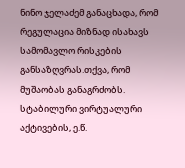ნინო ჯელაძემ განაცხადა, რომ რეგულაცია მიზნად ისახავს სამომავლო რისკების განსაზღვრას.თქვა, რომ მუშაობას განაგრძობს. სტაბილური ვირტუალური აქტივების, ე.წ.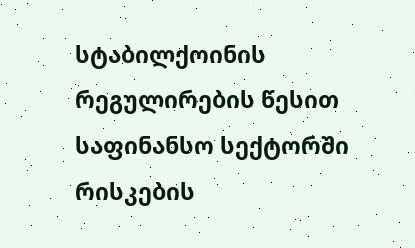სტაბილქოინის რეგულირების წესით  საფინანსო სექტორში რისკების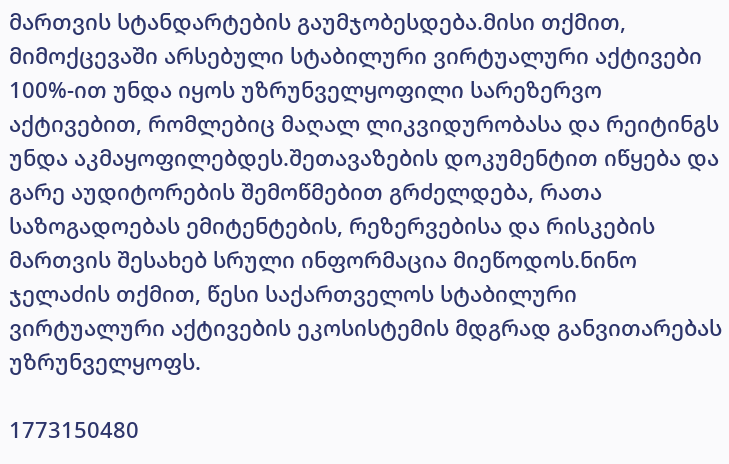მართვის სტანდარტების გაუმჯობესდება.მისი თქმით, მიმოქცევაში არსებული სტაბილური ვირტუალური აქტივები 100%-ით უნდა იყოს უზრუნველყოფილი სარეზერვო აქტივებით, რომლებიც მაღალ ლიკვიდურობასა და რეიტინგს უნდა აკმაყოფილებდეს.შეთავაზების დოკუმენტით იწყება და გარე აუდიტორების შემოწმებით გრძელდება, რათა საზოგადოებას ემიტენტების, რეზერვებისა და რისკების მართვის შესახებ სრული ინფორმაცია მიეწოდოს.ნინო ჯელაძის თქმით, წესი საქართველოს სტაბილური ვირტუალური აქტივების ეკოსისტემის მდგრად განვითარებას უზრუნველყოფს.

1773150480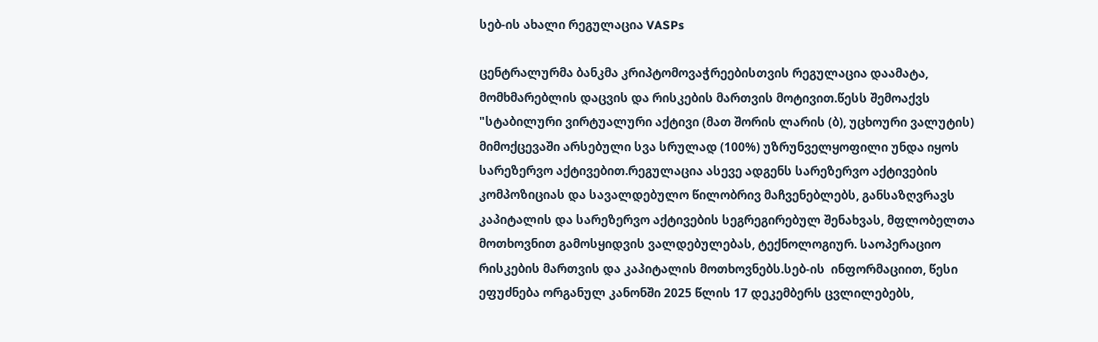სებ-ის ახალი რეგულაცია VASPs

ცენტრალურმა ბანკმა კრიპტომოვაჭრეებისთვის რეგულაცია დაამატა, მომხმარებლის დაცვის და რისკების მართვის მოტივით.წესს შემოაქვს "სტაბილური ვირტუალური აქტივი (მათ შორის ლარის (ბ), უცხოური ვალუტის) მიმოქცევაში არსებული სვა სრულად (100%) უზრუნველყოფილი უნდა იყოს სარეზერვო აქტივებით.რეგულაცია ასევე ადგენს სარეზერვო აქტივების კომპოზიციას და სავალდებულო წილობრივ მაჩვენებლებს, განსაზღვრავს კაპიტალის და სარეზერვო აქტივების სეგრეგირებულ შენახვას, მფლობელთა მოთხოვნით გამოსყიდვის ვალდებულებას, ტექნოლოგიურ. საოპერაციო რისკების მართვის და კაპიტალის მოთხოვნებს.სებ-ის  ინფორმაციით, წესი ეფუძნება ორგანულ კანონში 2025 წლის 17 დეკემბერს ცვლილებებს,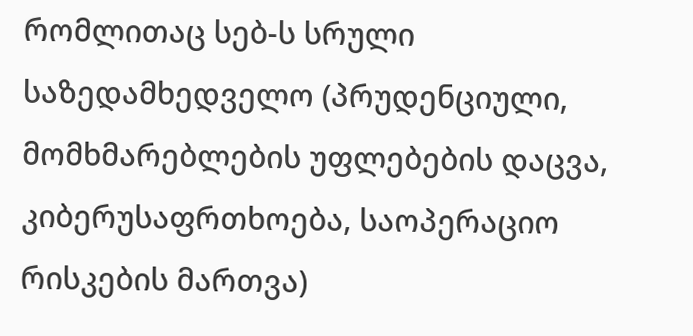რომლითაც სებ-ს სრული საზედამხედველო (პრუდენციული, მომხმარებლების უფლებების დაცვა, კიბერუსაფრთხოება, საოპერაციო რისკების მართვა)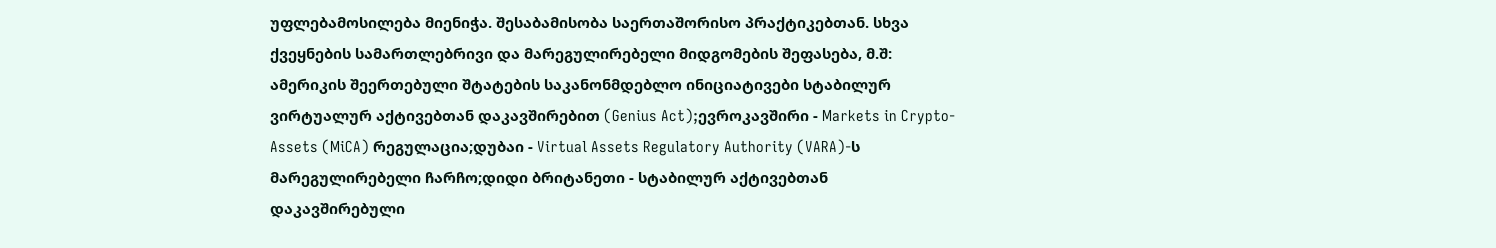უფლებამოსილება მიენიჭა. შესაბამისობა საერთაშორისო პრაქტიკებთან. სხვა ქვეყნების სამართლებრივი და მარეგულირებელი მიდგომების შეფასება, მ.შ:  ამერიკის შეერთებული შტატების საკანონმდებლო ინიციატივები სტაბილურ ვირტუალურ აქტივებთან დაკავშირებით (Genius Act);ევროკავშირი - Markets in Crypto-Assets (MiCA) რეგულაცია;დუბაი - Virtual Assets Regulatory Authority (VARA)-ს მარეგულირებელი ჩარჩო;დიდი ბრიტანეთი - სტაბილურ აქტივებთან დაკავშირებული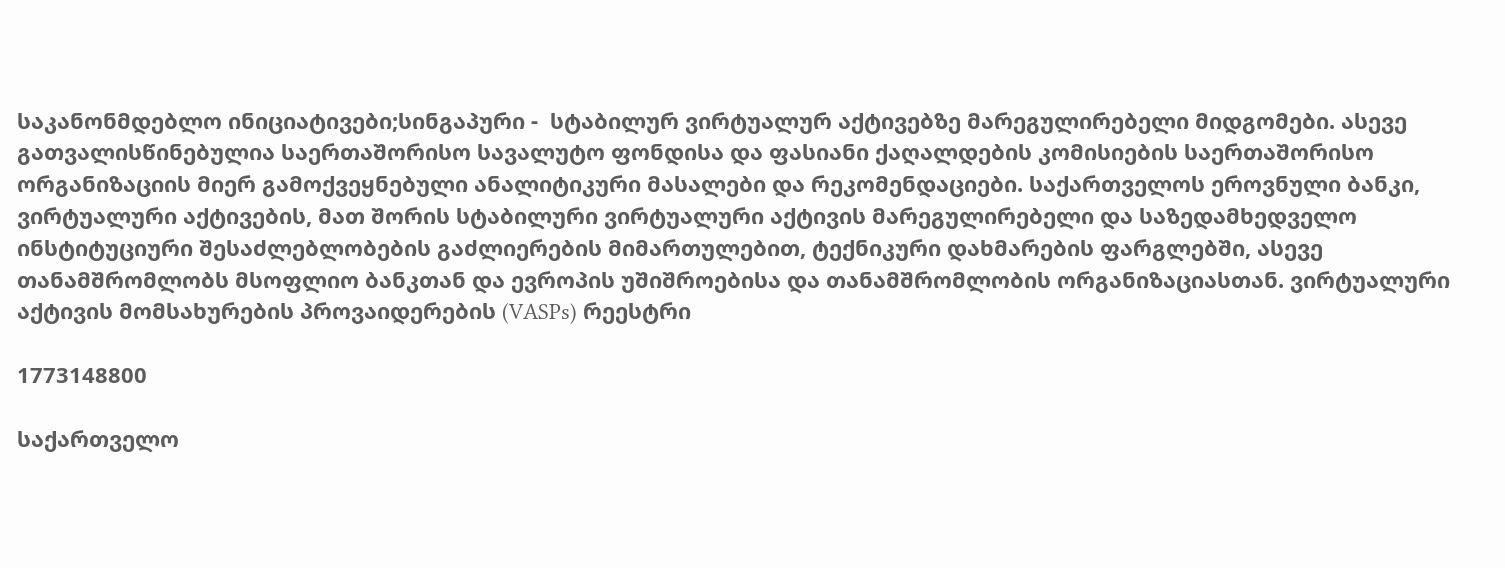საკანონმდებლო ინიციატივები;სინგაპური -  სტაბილურ ვირტუალურ აქტივებზე მარეგულირებელი მიდგომები. ასევე გათვალისწინებულია საერთაშორისო სავალუტო ფონდისა და ფასიანი ქაღალდების კომისიების საერთაშორისო ორგანიზაციის მიერ გამოქვეყნებული ანალიტიკური მასალები და რეკომენდაციები. საქართველოს ეროვნული ბანკი,  ვირტუალური აქტივების, მათ შორის სტაბილური ვირტუალური აქტივის მარეგულირებელი და საზედამხედველო ინსტიტუციური შესაძლებლობების გაძლიერების მიმართულებით, ტექნიკური დახმარების ფარგლებში, ასევე თანამშრომლობს მსოფლიო ბანკთან და ევროპის უშიშროებისა და თანამშრომლობის ორგანიზაციასთან. ვირტუალური აქტივის მომსახურების პროვაიდერების (VASPs) რეესტრი

1773148800

საქართველო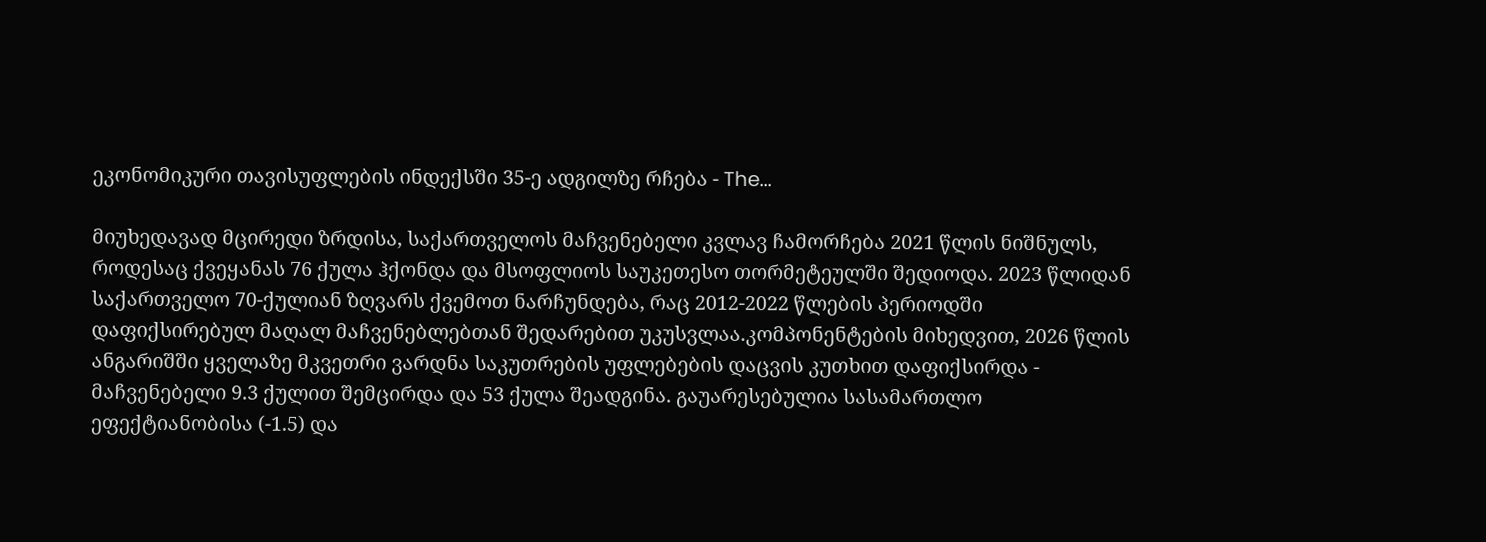ეკონომიკური თავისუფლების ინდექსში 35-ე ადგილზე რჩება - The...

მიუხედავად მცირედი ზრდისა, საქართველოს მაჩვენებელი კვლავ ჩამორჩება 2021 წლის ნიშნულს, როდესაც ქვეყანას 76 ქულა ჰქონდა და მსოფლიოს საუკეთესო თორმეტეულში შედიოდა. 2023 წლიდან საქართველო 70-ქულიან ზღვარს ქვემოთ ნარჩუნდება, რაც 2012-2022 წლების პერიოდში დაფიქსირებულ მაღალ მაჩვენებლებთან შედარებით უკუსვლაა.კომპონენტების მიხედვით, 2026 წლის ანგარიშში ყველაზე მკვეთრი ვარდნა საკუთრების უფლებების დაცვის კუთხით დაფიქსირდა - მაჩვენებელი 9.3 ქულით შემცირდა და 53 ქულა შეადგინა. გაუარესებულია სასამართლო ეფექტიანობისა (-1.5) და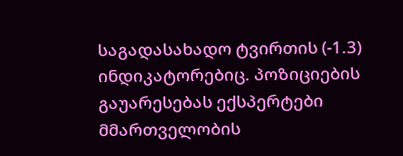საგადასახადო ტვირთის (-1.3) ინდიკატორებიც. პოზიციების გაუარესებას ექსპერტები მმართველობის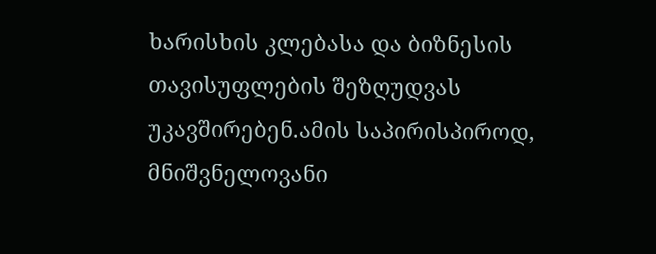ხარისხის კლებასა და ბიზნესის თავისუფლების შეზღუდვას უკავშირებენ.ამის საპირისპიროდ, მნიშვნელოვანი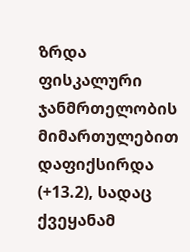ზრდა ფისკალური ჯანმრთელობის მიმართულებით დაფიქსირდა (+13.2), სადაც ქვეყანამ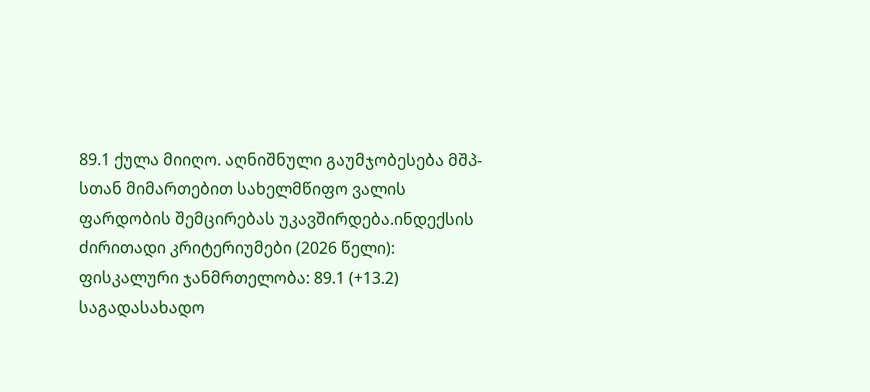89.1 ქულა მიიღო. აღნიშნული გაუმჯობესება მშპ-სთან მიმართებით სახელმწიფო ვალის ფარდობის შემცირებას უკავშირდება.ინდექსის ძირითადი კრიტერიუმები (2026 წელი): ფისკალური ჯანმრთელობა: 89.1 (+13.2) საგადასახადო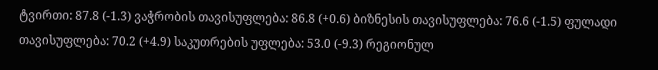ტვირთი: 87.8 (-1.3) ვაჭრობის თავისუფლება: 86.8 (+0.6) ბიზნესის თავისუფლება: 76.6 (-1.5) ფულადი თავისუფლება: 70.2 (+4.9) საკუთრების უფლება: 53.0 (-9.3) რეგიონულ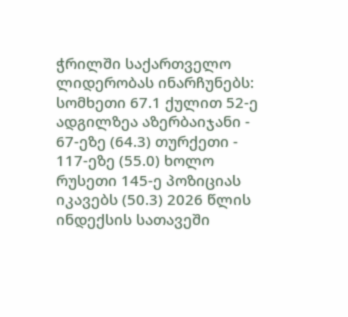ჭრილში საქართველო ლიდერობას ინარჩუნებს: სომხეთი 67.1 ქულით 52-ე ადგილზეა აზერბაიჯანი - 67-ეზე (64.3) თურქეთი - 117-ეზე (55.0) ხოლო რუსეთი 145-ე პოზიციას იკავებს (50.3) 2026 წლის ინდექსის სათავეში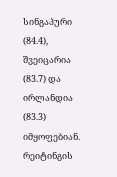სინგაპური (84.4), შვეიცარია (83.7) და ირლანდია (83.3) იმყოფებიან. რეიტინგის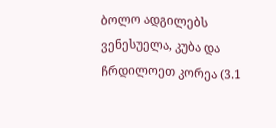ბოლო ადგილებს ვენესუელა, კუბა და ჩრდილოეთ კორეა (3.1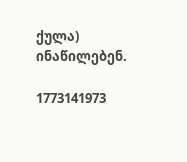ქულა) ინაწილებენ.

1773141973